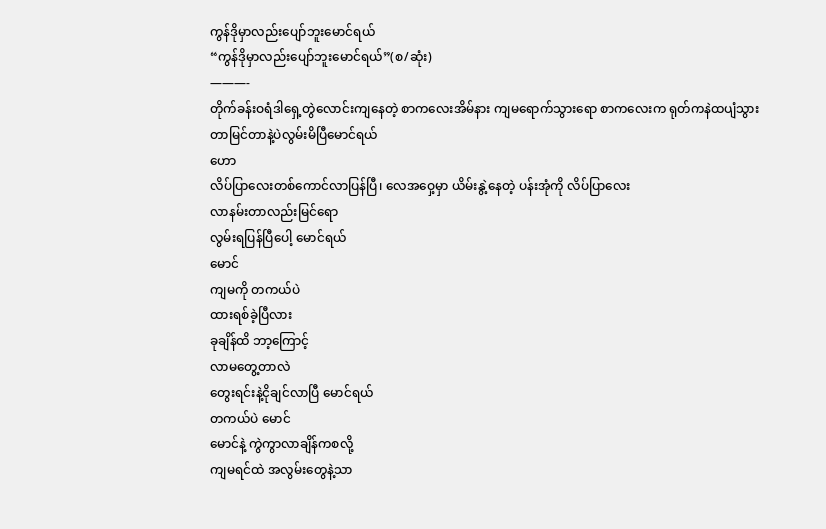ကွန်ဒိုမှာလည်းပျော်ဘူးမောင်ရယ်
“ကွန်ဒိုမှာလည်းပျော်ဘူးမောင်ရယ်”(စ/ဆုံး)
———-
တိုက်ခန်းဝရံဒါရှေ့တွဲလောင်းကျနေတဲ့ စာကလေးအိမ်နား ကျမရောက်သွားရော စာကလေးက ရုတ်ကနဲထပျံသွားတာမြင်တာနဲ့ပဲလွမ်းမိပြီမောင်ရယ်
ဟော
လိပ်ပြာလေးတစ်ကောင်လာပြန်ပြီ၊ လေအဝှေ့မှာ ယိမ်းနွဲ့နေတဲ့ ပန်းအုံကို လိပ်ပြာလေး
လာနမ်းတာလည်းမြင်ရော
လွမ်းရပြန်ပြီပေါ့ မောင်ရယ်
မောင်
ကျမကို တကယ်ပဲ
ထားရစ်ခဲ့ပြီလား
ခုချိန်ထိ ဘာ့ကြောင့်
လာမတွေ့တာလဲ
တွေးရင်းနဲ့ငိုချင်လာပြီ မောင်ရယ်
တကယ်ပဲ မောင်
မောင်နဲ့ ကွဲကွာလာချိန်ကစလို့
ကျမရင်ထဲ အလွမ်းတွေနဲ့သာ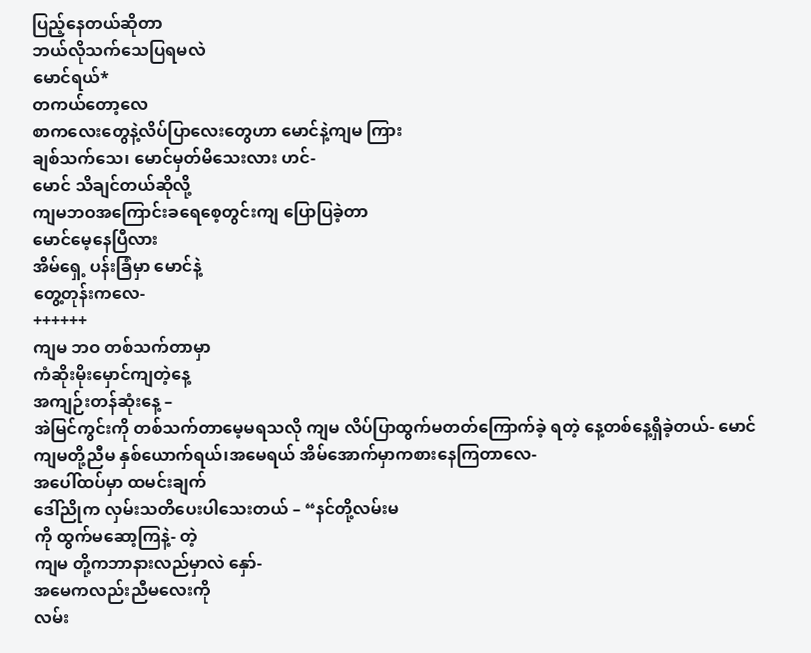ပြည့်နေတယ်ဆိုတာ
ဘယ်လိုသက်သေပြရမလဲ
မောင်ရယ်*
တကယ်တော့လေ
စာကလေးတွေနဲ့လိပ်ပြာလေးတွေဟာ မောင်နဲ့ကျမ ကြား
ချစ်သက်သေ၊ မောင်မှတ်မိသေးလား ဟင်-
မောင် သိချင်တယ်ဆိုလို့
ကျမဘဝအကြောင်းခရေစေ့တွင်းကျ ပြောပြခဲ့တာ
မောင်မေ့နေပြီလား
အိမ်ရှေ့ ပန်းခြံမှာ မောင်နဲ့
တွေ့တုန်းကလေ-
++++++
ကျမ ဘဝ တစ်သက်တာမှာ
ကံဆိုးမိုးမှောင်ကျတဲ့နေ့
အကျဉ်းတန်ဆုံးနေ့ –
အဲမြင်ကွင်းကို တစ်သက်တာမေ့မရသလို ကျမ လိပ်ပြာထွက်မတတ်ကြောက်ခဲ့ ရတဲ့ နေ့တစ်နေ့ရှိခဲ့တယ်- မောင်
ကျမတို့ညီမ နှစ်ယောက်ရယ်၊အမေရယ် အိမ်အောက်မှာကစားနေကြတာလေ-
အပေါ်ထပ်မှာ ထမင်းချက်
ဒေါ်ညိုက လှမ်းသတိပေးပါသေးတယ် – “နင်တို့လမ်းမ
ကို ထွက်မဆော့ကြနဲ့- တဲ့
ကျမ တို့ကဘာနားလည်မှာလဲ နှော်-
အမေကလည်းညီမလေးကို
လမ်း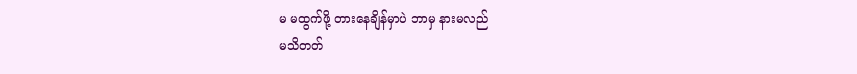မ မထွက်ဖို့ တားနေချိန်မှာပဲ ဘာမှ နားမလည်
မသိတတ်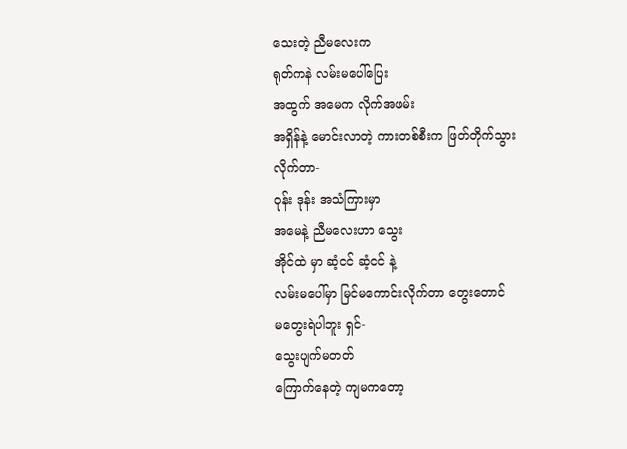သေးတဲ့ ညီမလေးက
ရုတ်ကနဲ လမ်းမပေါ်ပြေး
အထွက် အမေက လိုက်အဖမ်း
အရှိန်နဲ့ မောင်းလာတဲ့ ကားတစ်စီးက ဖြတ်တိုက်သွားလိုက်တာ-
ဝုန်း ဒုန်း အသံကြားမှာ
အမေနဲ့ ညီမလေးဟာ သွေး
အိုင်ထဲ မှာ ဆံ့ငင် ဆံ့ငင် နဲ့
လမ်းမပေါ်မှာ မြင်မကောင်းလိုက်တာ တွေးတောင်
မတွေးရဲပါဘူး ရှင်-
သွေးပျက်မတတ်
ကြောက်နေတဲ့ ကျမကတော့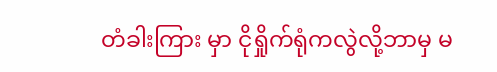တံခါးကြား မှာ ငိုရှိုက်ရုံကလွဲလို့ဘာမှ မ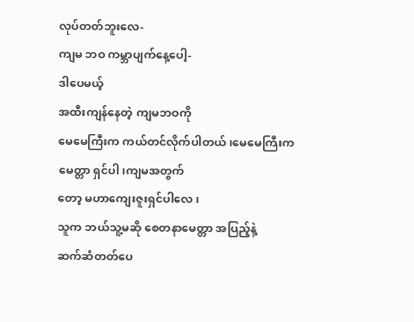လုပ်တတ်ဘူးလေ-
ကျမ ဘဝ ကမ္ဘာပျက်နေ့ပေါ့-
ဒါပေမယ့်
အထီးကျန်နေတဲ့ ကျမဘဝကို
မေမေကြီးက ကယ်တင်လိုက်ပါတယ် ၊မေမေကြီးက
မေတ္တာ ရှင်ပါ၊ကျမအတွက်
တော့ မဟာကျေးဇူးရှင်ပါလေ၊
သူက ဘယ်သူ့မဆို စေတနာမေတ္တာ အပြည့်နဲ့
ဆက်ဆံတတ်ပေ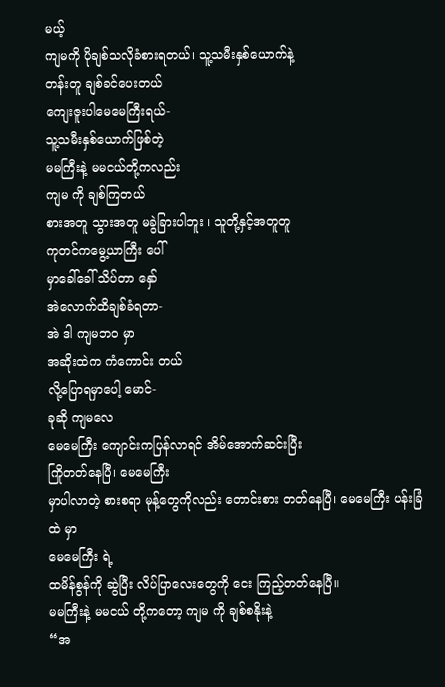မယ့်
ကျမကို ပိုချစ်သလိုခံစားရတယ်၊ သူ့သမီးနှစ်ယောက်နဲ့
တန်းတူ ချစ်ခင်ပေးတယ်
ကျေးဇူးပါမေမေကြီးရယ်-
သူ့သမီးနှစ်ယောက်ဖြစ်တဲ့
မမကြီးနဲ့ မမငယ်တို့ကလည်း
ကျမ ကို ချစ်ကြတယ်
စားအတူ သွားအတူ မခွဲခြားပါဘူး ၊ သူတို့နှင့်အတူတူ
ကုတင်ကမွေ့ယာကြီး ပေါ်
မှာခေါ်ခေါ် သိပ်တာ နှော်
အဲလောက်ထိချစ်ခံရတာ-
အဲ ဒါ ကျမဘဝ မှာ
အဆိုးထဲက ကံကောင်း တယ်
လို့ပြောရမှာပေါ့ မောင်-
ခုဆို ကျမလေ
မေမေကြီး ကျောင်းကပြန်လာရင် အိမ်အောက်ဆင်းပြီး
ကြိုတတ်နေပြီ၊ မေမေကြီး
မှာပါလာတဲ့ စားစရာ မုန့်တွေကိုလည်း တောင်းစား တတ်နေပြီ၊ မေမေကြီး ပန်းခြံထဲ မှာ
မေမေကြီး ရဲ့
ထမိန်စွန်ကို ဆွဲပြီး လိပ်ပြာလေးတွေကို ငေး ကြည့်တတ်နေပြီ။
မမကြီးနဲ့ မမငယ် တို့ကတော့ ကျမ ကို ချစ်စနိုးနဲ့
“အ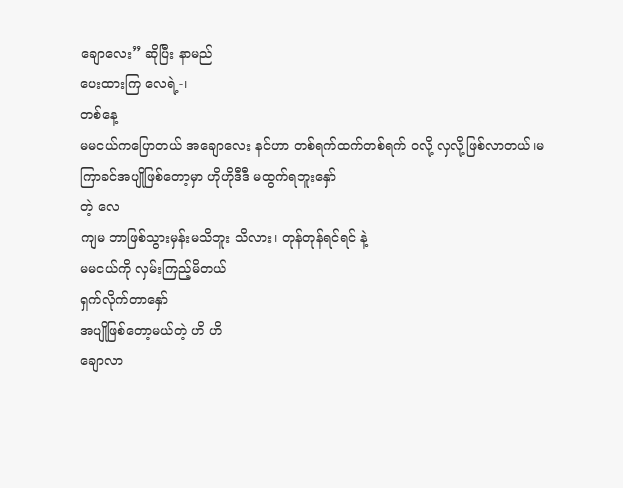ချောလေး” ဆိုပြီး နာမည်
ပေးထားကြ လေရဲ့-၊
တစ်နေ့
မမငယ်ကပြောတယ် အချောလေး နင်ဟာ တစ်ရက်ထက်တစ်ရက် ဝလို့ လှလို့ဖြစ်လာတယ်၊မကြာခင်အပျိုဖြစ်တော့မှာ ဟိုဟိုဒီဒီ မထွက်ရဘူးနှော်
တဲ့ လေ
ကျမ ဘာဖြစ်သွားမှန်းမသိဘူး သိလား၊ တုန်တုန်ရင်ရင် နဲ့
မမငယ်ကို လှမ်းကြည့်မိတယ်
ရှက်လိုက်တာနှော်
အပျိုဖြစ်တော့မယ်တဲ့ ဟိ ဟိ
ချောလာ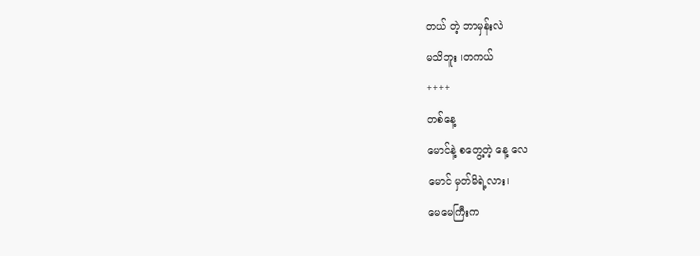တယ် တဲ့ ဘာမှန်းလဲ
မသိဘူး ၊တကယ်
++++
တစ်နေ့
မောင်နဲ့ စတွေ့တဲ့ နေ့ လေ
မောင် မှတ်မိရဲ့လား၊
မေမေကြီးက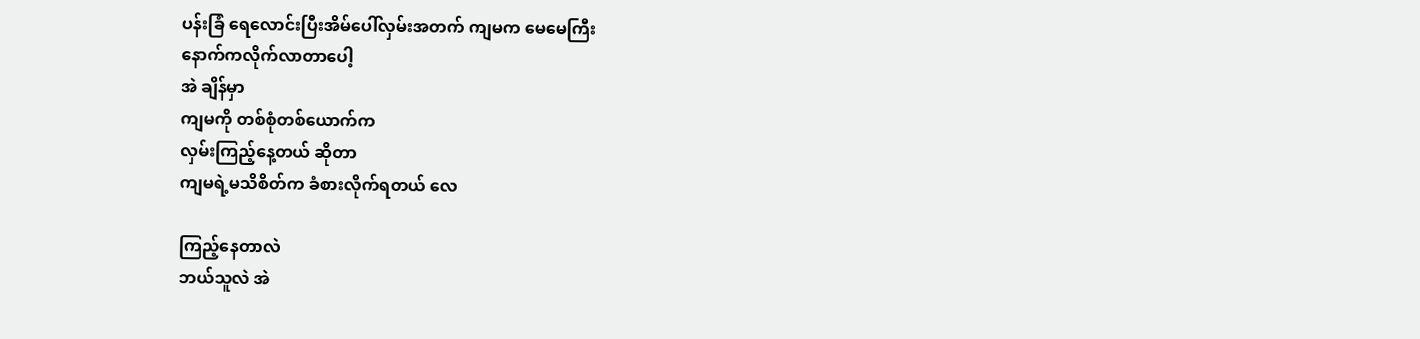ပန်းခြံ ရေလောင်းပြီးအိမ်ပေါ်လှမ်းအတက် ကျမက မေမေကြီး
နောက်ကလိုက်လာတာပေါ့
အဲ ချိန်မှာ
ကျမကို တစ်စုံတစ်ယောက်က
လှမ်းကြည့်နေ့တယ် ဆိုတာ
ကျမရဲ့မသိစိတ်က ခံစားလိုက်ရတယ် လေ

ကြည့်နေတာလဲ
ဘယ်သူလဲ အဲ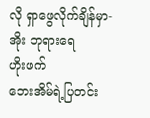လို ရှာဖွေလိုက်ချိန်မှာ-
အိုး ဘုရားရေ
ဟိုးဖက်
ဘေးအိမ်ရဲ့ပြတင်း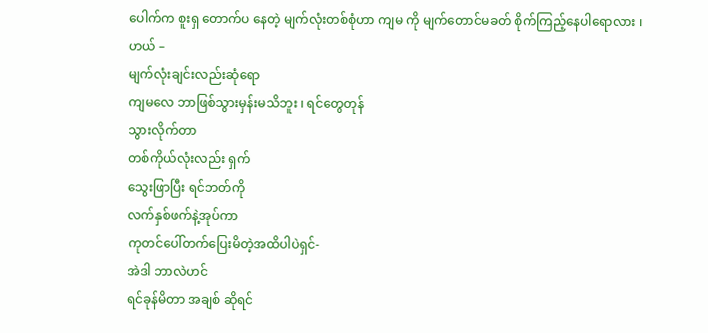ပေါက်က စူးရှ တောက်ပ နေတဲ့ မျက်လုံးတစ်စုံဟာ ကျမ ကို မျက်တောင်မခတ် စိုက်ကြည့်နေပါရောလား ၊
ဟယ် –
မျက်လုံးချင်းလည်းဆုံရော
ကျမလေ ဘာဖြစ်သွားမှန်းမသိဘူး ၊ ရင်တွေတုန်
သွားလိုက်တာ
တစ်ကိုယ်လုံးလည်း ရှက်
သွေးဖြာပြီး ရင်ဘတ်ကို
လက်နှစ်ဖက်နဲ့အုပ်ကာ
ကုတင်ပေါ်တက်ပြေးမိတဲ့အထိပါပဲရှင်-
အဲဒါ ဘာလဲဟင်
ရင်ခုန်မိတာ အချစ် ဆိုရင်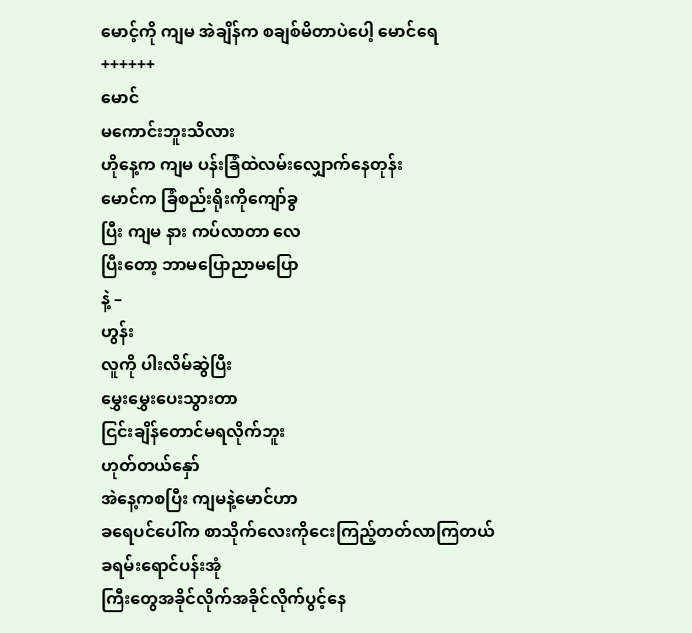မောင့်ကို ကျမ အဲချိန်က စချစ်မိတာပဲပေါ့ မောင်ရေ
++++++
မောင်
မကောင်းဘူးသိလား
ဟိုနေ့က ကျမ ပန်းခြံထဲလမ်းလျှောက်နေတုန်း
မောင်က ခြံစည်းရိုးကိုကျော်ခွ
ပြီး ကျမ နား ကပ်လာတာ လေ
ပြီးတော့ ဘာမပြောညာမပြော
နဲ့ –
ဟွန်း
လူကို ပါးလိမ်ဆွဲပြီး
မွှေးမွှေးပေးသွားတာ
ငြင်းချိန်တောင်မရလိုက်ဘူး
ဟုတ်တယ်နှော်
အဲနေ့ကစပြီး ကျမနဲ့မောင်ဟာ
ခရေပင်ပေါ်က စာသိုက်လေးကိုငေးကြည့်တတ်လာကြတယ်
ခရမ်းရောင်ပန်းအုံ
ကြီးတွေအခိုင်လိုက်အခိုင်လိုက်ပွင့်နေ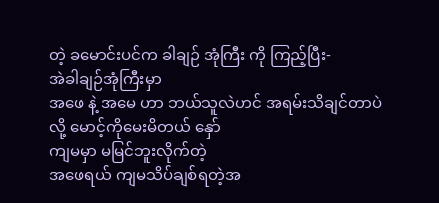တဲ့ ခမောင်းပင်က ခါချဉ် အုံကြီး ကို ကြည့်ပြီး-
အဲခါချဉ်အုံကြီးမှာ
အဖေ နဲ့ အမေ ဟာ ဘယ်သူလဲဟင် အရမ်းသိချင်တာပဲ
လို့ မောင့်ကိုမေးမိတယ် နှော်
ကျမမှာ မမြင်ဘူးလိုက်တဲ့
အဖေရယ် ကျမသိပ်ချစ်ရတဲ့အ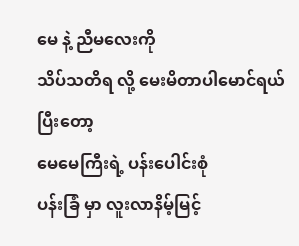မေ နဲ့ ညီမလေးကို
သိပ်သတိရ လို့ မေးမိတာပါမောင်ရယ်
ပြီးတော့
မေမေကြီးရဲ့ ပန်းပေါင်းစုံ
ပန်းခြံ မှာ လူးလာနိမ့်မြင့်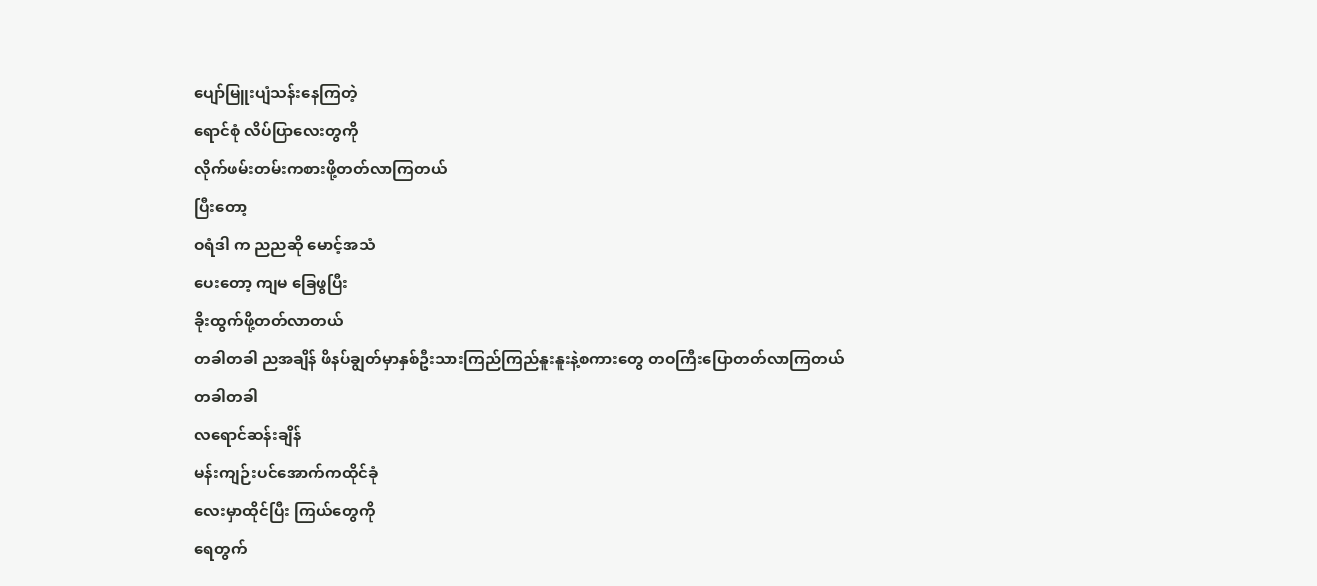ပျော်မြူးပျံသန်းနေကြတဲ့
ရောင်စုံ လိပ်ပြာလေးတွကို
လိုက်ဖမ်းတမ်းကစားဖို့တတ်လာကြတယ်
ပြီးတော့
ဝရံဒါ က ညညဆို မောင့်အသံ
ပေးတော့ ကျမ ခြေဖွပြီး
ခိုးထွက်ဖို့တတ်လာတယ်
တခါတခါ ညအချိန် ဖိနပ်ချွတ်မှာနှစ်ဦးသားကြည်ကြည်နူးနူးနဲ့စကားတွေ တဝကြီးပြောတတ်လာကြတယ်
တခါတခါ
လရောင်ဆန်းချိန်
မန်းကျဉ်းပင်အောက်ကထိုင်ခုံ
လေးမှာထိုင်ပြီး ကြယ်တွေကို
ရေတွက်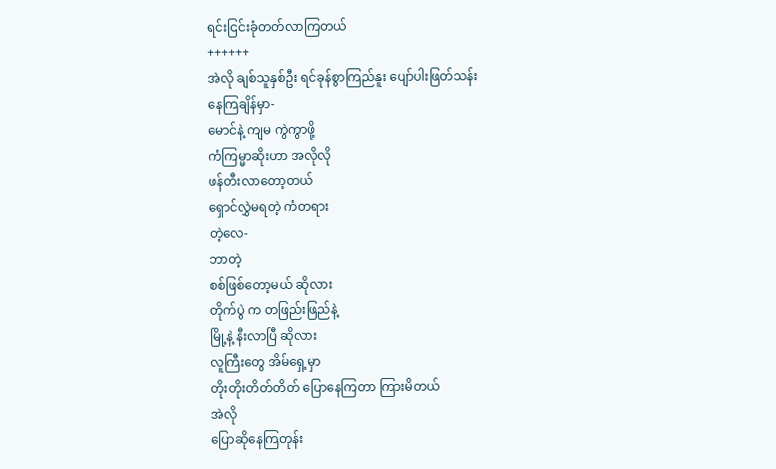ရင်းငြင်းခုံတတ်လာကြတယ်
++++++
အဲလို ချစ်သူနှစ်ဦး ရင်ခုန်စွာကြည်နူး ပျော်ပါးဖြတ်သန်း
နေကြချိန်မှာ-
မောင်နဲ့ ကျမ ကွဲကွာဖို့
ကံကြမ္မာဆိုးဟာ အလိုလို
ဖန်တီးလာတော့တယ်
ရှောင်လွှဲမရတဲ့ ကံတရား
တဲ့လေ-
ဘာတဲ့
စစ်ဖြစ်တော့မယ် ဆိုလား
တိုက်ပွဲ က တဖြည်းဖြည်နဲ့
မြို့နဲ့ နီးလာပြီ ဆိုလား
လူကြီးတွေ အိမ်ရှေ့မှာ
တိုးတိုးတိတ်တိတ် ပြောနေကြတာ ကြားမိတယ်
အဲလို
ပြောဆိုနေကြတုန်း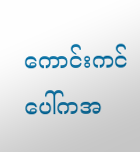ကောင်းကင်ပေါ်ကအ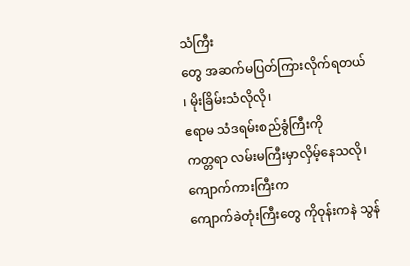သံကြီး
တွေ အဆက်မပြတ်ကြားလိုက်ရတယ် ၊ မိုးခြိမ်းသံလိုလို၊
ဧရာမ သံဒရမ်းစည်ခွံကြီးကို
ကတ္တရာ လမ်းမကြီးမှာလှိမ့်နေသလို၊ ကျောက်ကားကြီးက
ကျောက်ခဲတုံးကြီးတွေ ကိုဝုန်းကနဲ သွန်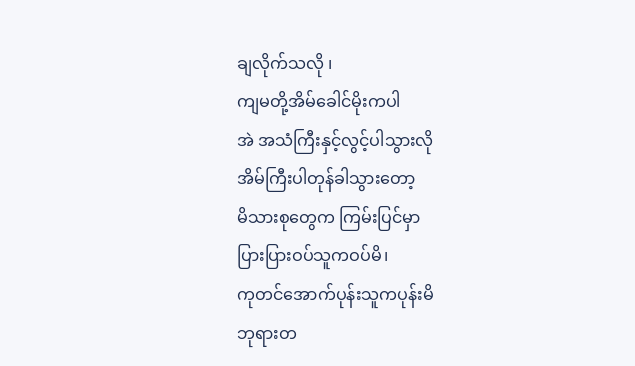ချလိုက်သလို ၊
ကျမတို့အိမ်ခေါင်မိုးကပါ
အဲ အသံကြီးနှင့်လွင့်ပါသွားလို
အိမ်ကြီးပါတုန်ခါသွားတော့
မိသားစုတွေက ကြမ်းပြင်မှာ
ပြားပြားဝပ်သူကဝပ်မိ၊
ကုတင်အောက်ပုန်းသူကပုန်းမိ
ဘုရားတ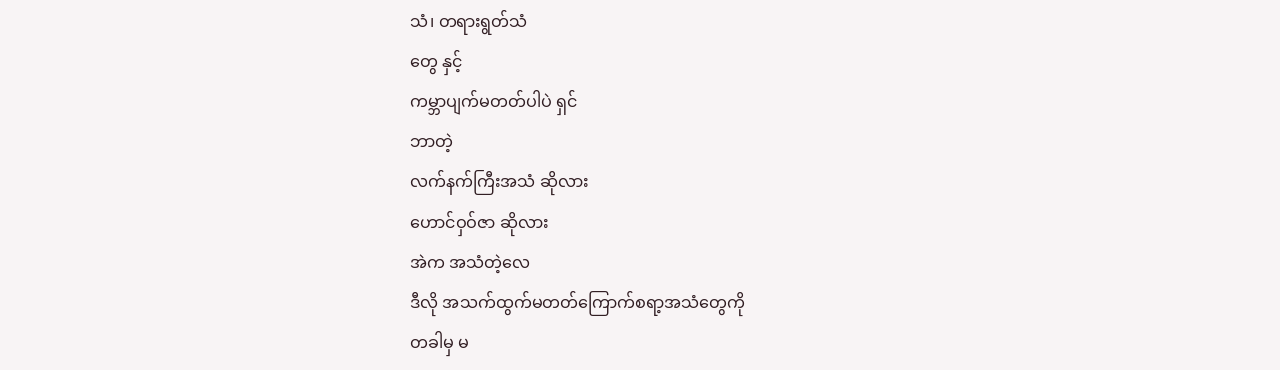သံ၊ တရားရွတ်သံ
တွေ နှင့်
ကမ္ဘာပျက်မတတ်ပါပဲ ရှင်
ဘာတဲ့
လက်နက်ကြီးအသံ ဆိုလား
ဟောင်ဝှဝ်ဇာ ဆိုလား
အဲက အသံတဲ့လေ
ဒီလို အသက်ထွက်မတတ်ကြောက်စရာ့အသံတွေကို
တခါမှ မ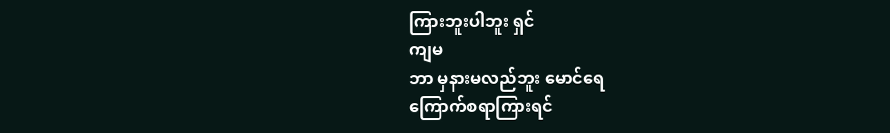ကြားဘူးပါဘူး ရှင်
ကျမ
ဘာ မှနားမလည်ဘူး မောင်ရေ
ကြောက်စရာကြားရင်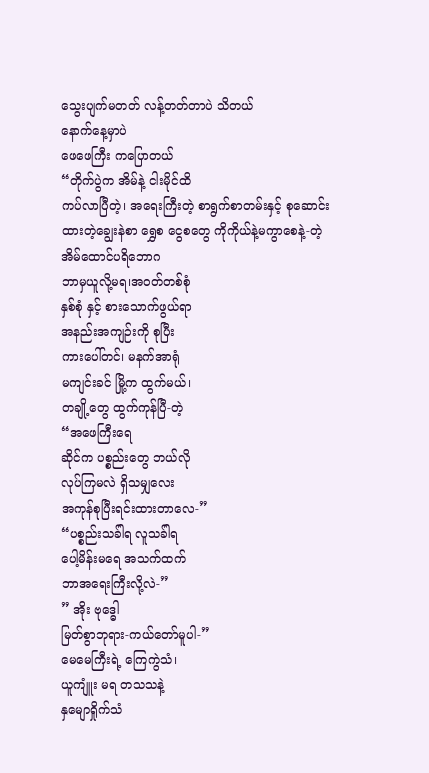သွေးပျက်မတတ် လန့်တတ်တာပဲ သိတယ်
နောက်နေ့မှာပဲ
ဖေဖေကြီး ကပြောတယ်
“တိုက်ပွဲက အိမ်နဲ့ ငါးမိုင်ထိ
ကပ်လာပြီတဲ့၊ အရေးကြီးတဲ့ စာရွက်စာတမ်းနှင့် စုဆောင်းထားတဲ့ချွေးနဲစာ ရွှေစ ငွေစတွေ ကိုကိုယ်နဲ့မကွာစေနဲ့-တဲ့
အိမ်ထောင်ပရိဘောဂ
ဘာမှယူလို့မရ၊အဝတ်တစ်စုံ
နှစ်စုံ နှင့် စားသောက်ဖွယ်ရာ
အနည်းအကျဉ်းကို စုပြီး
ကားပေါ်တင်၊ မနက်အာရုံ
မကျင်းခင် မြို့က ထွက်မယ်၊
တချို့တွေ ထွက်ကုန်ပြီ-တဲ့
“အဖေကြီးရေ
ဆိုင်က ပစ္စည်းတွေ ဘယ်လို
လုပ်ကြမလဲ ရှိသမျှလေး
အကုန်စုပြီးရင်းထားတာလေ-”
“ပစ္စည်းသခ်ါရ လူသခ်ါရ
ပေါ့မိန်းမရေ အသက်ထက်
ဘာအရေးကြီးလို့လဲ-”
” အိုး ဗုဒ္ဓေါ
မြတ်စွာဘုရား-ကယ်တော်မူပါ-”
မေမေကြီးရဲ့ ကြေကွဲသံ၊
ယူကျူံး မရ တသသနဲ့
နှမျောရှိုက်သံ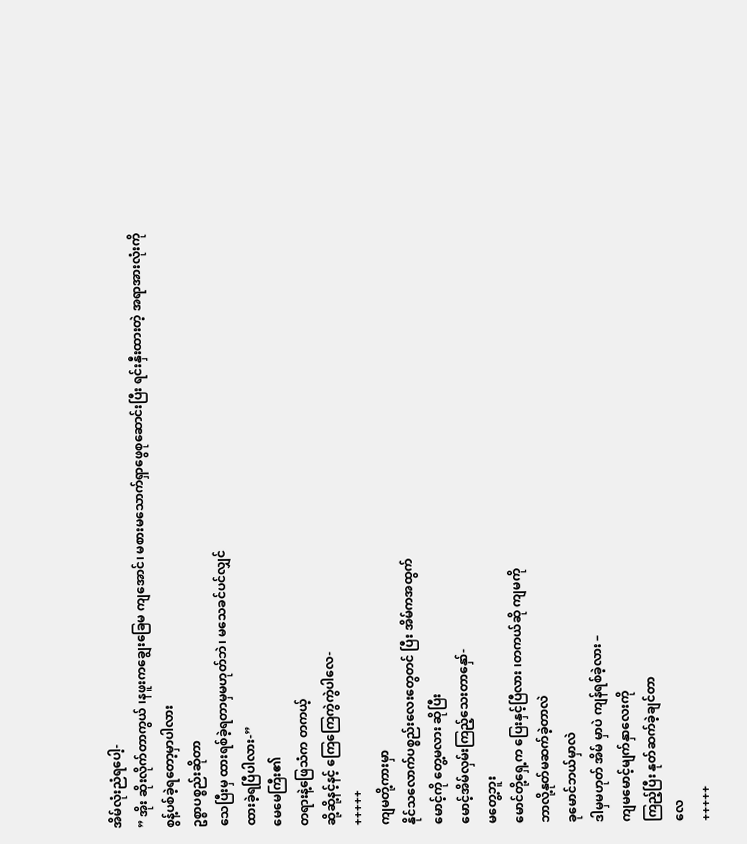အိမ်လုံးညံရပေါ့-
” အိုး ဆိုးလိုက်တာကွယ် ၊နဖူးကချွေးခြေမ ကျအောင်၊ မစားမသောက်ရှာဖွေစုဆောင်းပြီး ရင်းနှီးထားတဲ့ အရာအားလုံးကို
စွန့်ပစ်ခဲ့ရတော့မှာပါလား
ဥစ္စာပစ္စည်းဆိုတာ
သေပြီးမှ ထားရစ်ခဲ့ရတာမှမဟုတ်ဘဲ၊ မသေခင်ပင်လျှင်
ထားခဲ့ရပြီပါလား-”
မေမေကြီး၏
တရားနဲ့ဖြေသံက တကယ့်
ဆို့ဆို့နင့်နင့် ကြေကြေကွဲကွဲပါလေ-
+++++
ကျမတို့ကားမှာ
နိုင်သလောက်ပစ္စည်းလေးတွေတင် ပြီး အိမ်ကအထွက်
မောင့်ကို တွေ့မလား ဆိုပြီး
မောင့်အိမ်လှမ်းကြည့်သေးတာနှော်-
မတွေ့ဘူး
မောင်တို့ရှေ့က ပြေးနှင့်ပြီလား ၊တကယ်ဆို ကျမကို
ဘာလို့နုတ်မဆက်ခဲ့တာလဲ
ခုမောင်ဘယ်မှာလဲ
ဒါမှမဟုတ် အိမ် မှာပဲ ကျန်ရစ်ခဲ့လား –
ကျမမောင့်မျက်နှာလေးကို
ကြည့်ပြီး နုတ်ဆက်ခဲ့ချင်တာ
လေ
+++++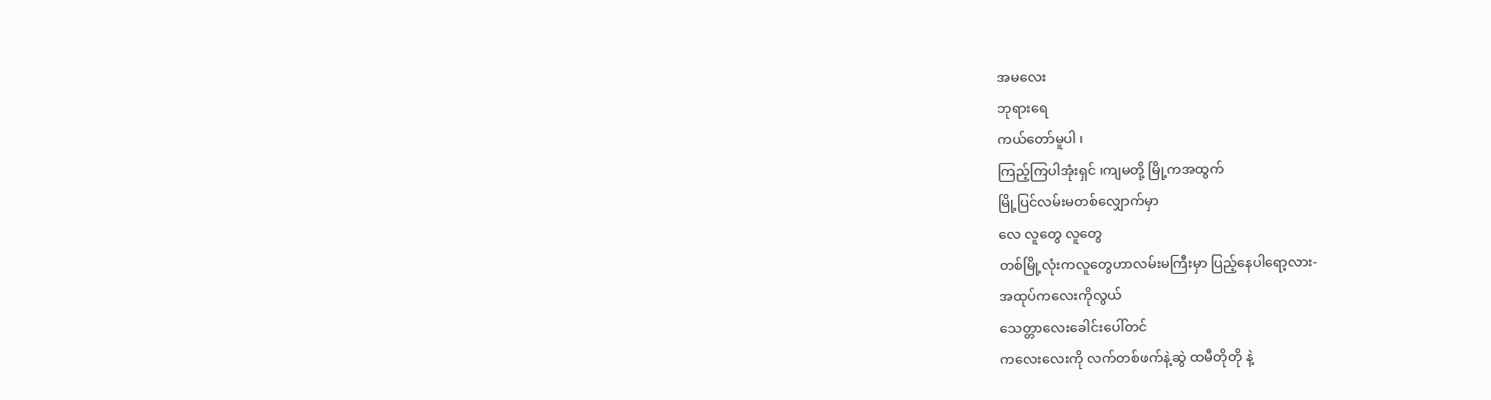အမလေး
ဘုရားရေ
ကယ်တော်မူပါ ၊
ကြည့်ကြပါအုံးရှင် ၊ကျမတို့ မြို့ကအထွက်
မြို့ပြင်လမ်းမတစ်လျှောက်မှာ
လေ လူတွေ လူတွေ
တစ်မြို့လုံးကလူတွေဟာလမ်းမကြီးမှာ ပြည့်နေပါရော့လား-
အထုပ်ကလေးကိုလွယ်
သေတ္တာလေးခေါင်းပေါ်တင်
ကလေးလေးကို လက်တစ်ဖက်နဲ့ဆွဲ ထမီတိုတို နဲ့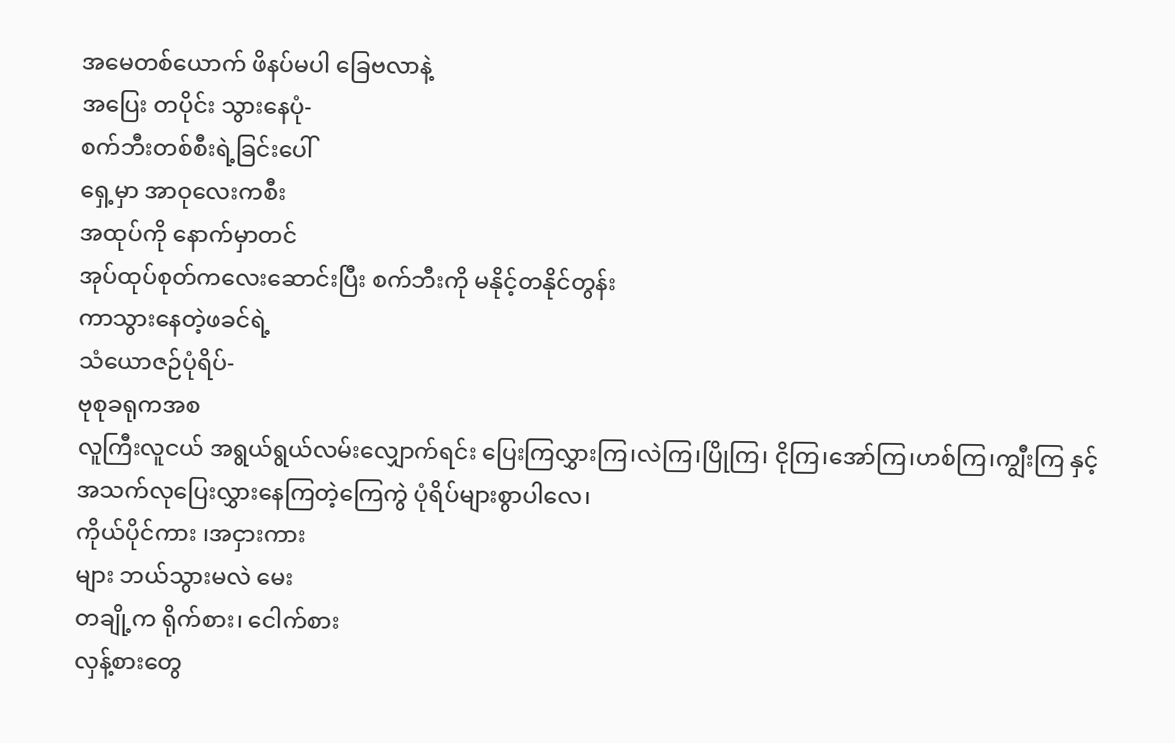အမေတစ်ယောက် ဖိနပ်မပါ ခြေဗလာနဲ့
အပြေး တပိုင်း သွားနေပုံ-
စက်ဘီးတစ်စီးရဲ့ခြင်းပေါ်
ရှေ့မှာ အာဝုလေးကစီး
အထုပ်ကို နောက်မှာတင်
အုပ်ထုပ်စုတ်ကလေးဆောင်းပြီး စက်ဘီးကို မနိုင့်တနိုင်တွန်း
ကာသွားနေတဲ့ဖခင်ရဲ့
သံယောဇဉ်ပုံရိပ်-
ဗုစုခရုကအစ
လူကြီးလူငယ် အရွယ်ရွယ်လမ်းလျှောက်ရင်း ပြေးကြလွှားကြ၊လဲကြ၊ပြိုကြ၊ ငိုကြ၊အော်ကြ၊ဟစ်ကြ၊ကျွီးကြ နှင့်
အသက်လုပြေးလွှားနေကြတဲ့ကြေကွဲ ပုံရိပ်များစွာပါလေ၊
ကိုယ်ပိုင်ကား ၊အငှားကား
များ ဘယ်သွားမလဲ မေး
တချို့က ရိုက်စား၊ ငေါက်စား
လှန့်စားတွေ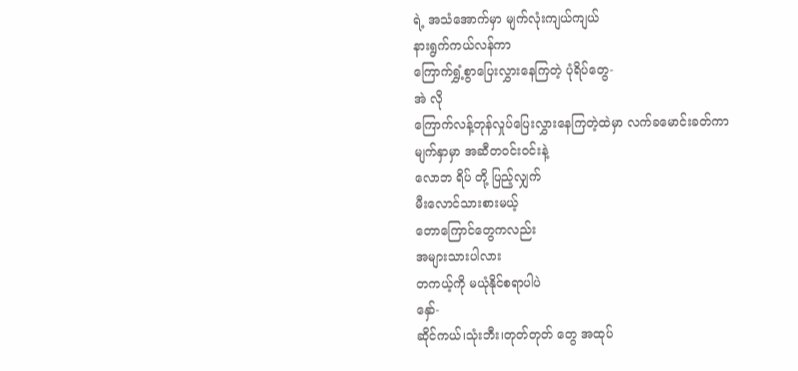ရဲ့ အသံအောက်မှာ မျက်လုံးကျယ်ကျယ်
နားရွက်ကယ်လန်ကာ
ကြောက်ရွှံ့စွာပြေးလွှားနေကြတဲ့ ပုံရိပ်တွေ-
အဲ လို
ကြောက်လန့်တုန်လှုပ်ပြေးလွှားနေကြတဲ့ထဲမှာ လက်ခမောင်းခတ်ကာ
မျက်နှာမှာ အဆီတဝင်းဝင်းနဲ့
လောဘ ရိပ် တို့ ပြည့်လျှက်
မီးလောင်သားစားမယ့်
တောကြောင်တွေကလည်း
အများသားပါလား
တကယ့်ကို မယုံနိုင်စရာပါပဲ
နှော်-
ဆိုင်ကယ်၊သုံးဘီး၊တုတ်တုတ် တွေ အထုပ်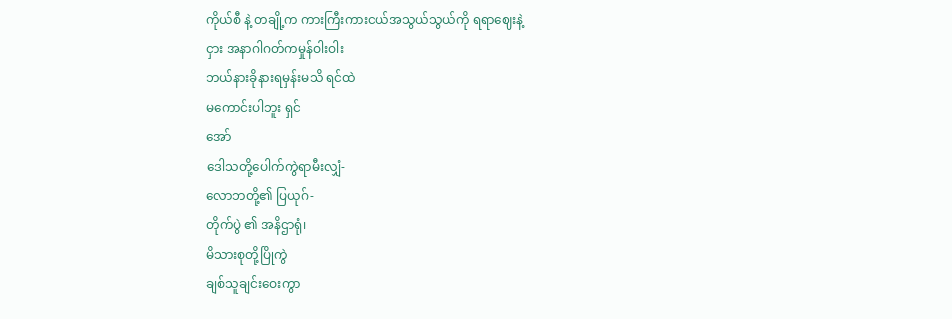ကိုယ်စီ နဲ့ တချို့က ကားကြီးကားငယ်အသွယ်သွယ်ကို ရရာဈေးနဲ့
ငှား အနာဂါဂတ်ကမှုန်ဝါးဝါး
ဘယ်နားခိုနားရမှန်းမသိ ရင်ထဲ
မကောင်းပါဘူး ရှင်
အော်
ဒေါသတို့ပေါက်ကွဲရာမီးလျှံ-
လောဘတို့၏ ပြယုဂ်-
တိုက်ပွဲ ၏ အနိဌာရုံ၊
မိသားစုတို့ပြိုကွဲ
ချစ်သူချင်းဝေးကွာ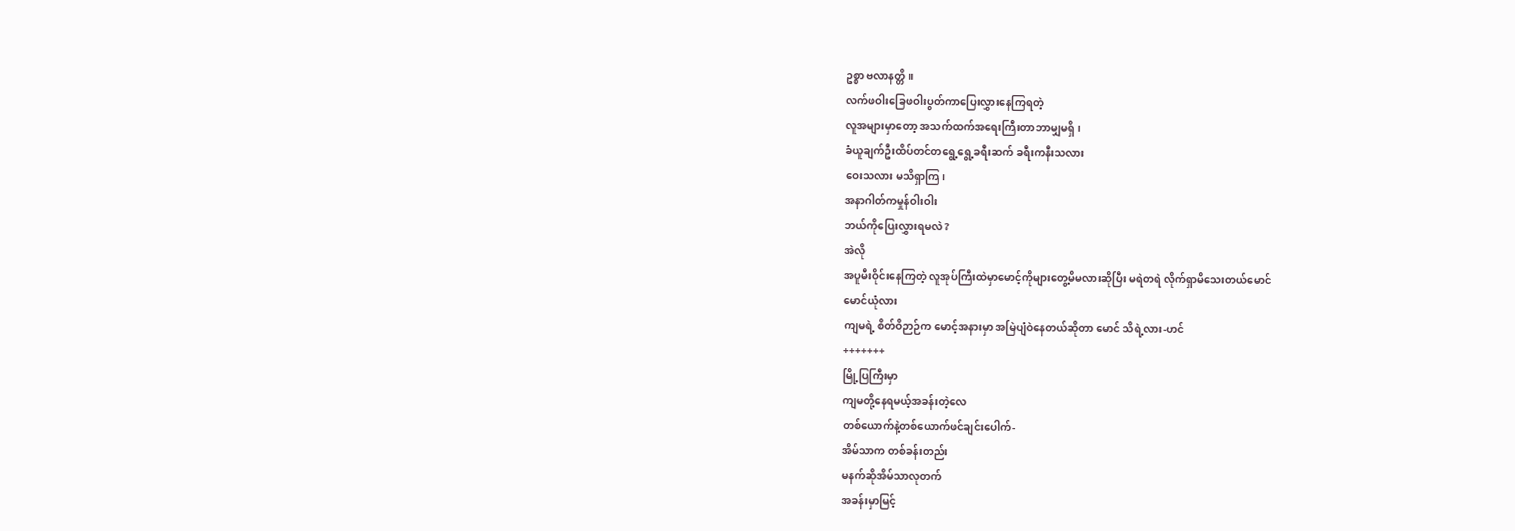ဥစ္စာ ဗလာနတ္တိ ။
လက်ဖဝါးခြေဖဝါးပွတ်ကာပြေးလွှားနေကြရတဲ့
လူအများမှာတော့ အသက်ထက်အရေးကြီးတာဘာမျှမရှိ ၊
ခံယူချက်ဦးထိပ်တင်တရွေ့ရွေ့ခရီးဆက် ခရီးကနီးသလား
ဝေးသလား မသိရှာကြ၊
အနာဂါတ်ကမှုန်ဝါးဝါး
ဘယ်ကိုပြေးလွှားရမလဲ ?
အဲလို
အပူမီးဝိုင်းနေကြတဲ့ လူအုပ်ကြီးထဲမှာမောင့်ကိုများတွေ့မိမလားဆိုပြီး မရဲတရဲ လိုက်ရှာမိသေးတယ်မောင်
မောင်ယုံလား
ကျမရဲ့ စိတ်ဝိဉာဉ်က မောင့်အနားမှာ အမြဲပျံဝဲနေတယ်ဆိုတာ မောင် သိရဲ့လား-ဟင်
+++++++
မြို့ပြကြီးမှာ
ကျမတို့နေရမယ့်အခန်းတဲ့လေ
တစ်ယောက်နဲ့တစ်ယောက်ဖင်ချင်းပေါက်-
အိမ်သာက တစ်ခန်းတည်း
မနက်ဆိုအိမ်သာလုတက်
အခန်းမှာမြင့်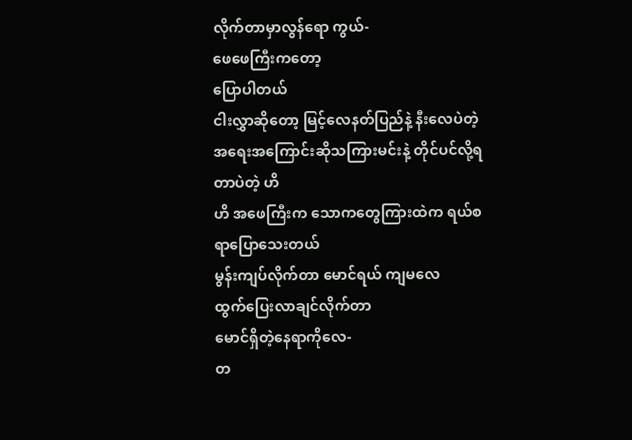လိုက်တာမှာလွန်ရော ကွယ်-
ဖေဖေကြီးကတော့
ပြောပါတယ်
ငါးလွှာဆိုတော့ မြင့်လေနတ်ပြည်နဲ့ နီးလေပဲတဲ့
အရေးအကြောင်းဆိုသကြားမင်းနဲ့ တိုင်ပင်လို့ရတာပဲတဲ့ ဟိ
ဟိ အဖေကြီးက သောကတွေကြားထဲက ရယ်စရာပြောသေးတယ်
မွန်းကျပ်လိုက်တာ မောင်ရယ် ကျမလေ
ထွက်ပြေးလာချင်လိုက်တာ
မောင်ရှိတဲ့နေရာကိုလေ-
တ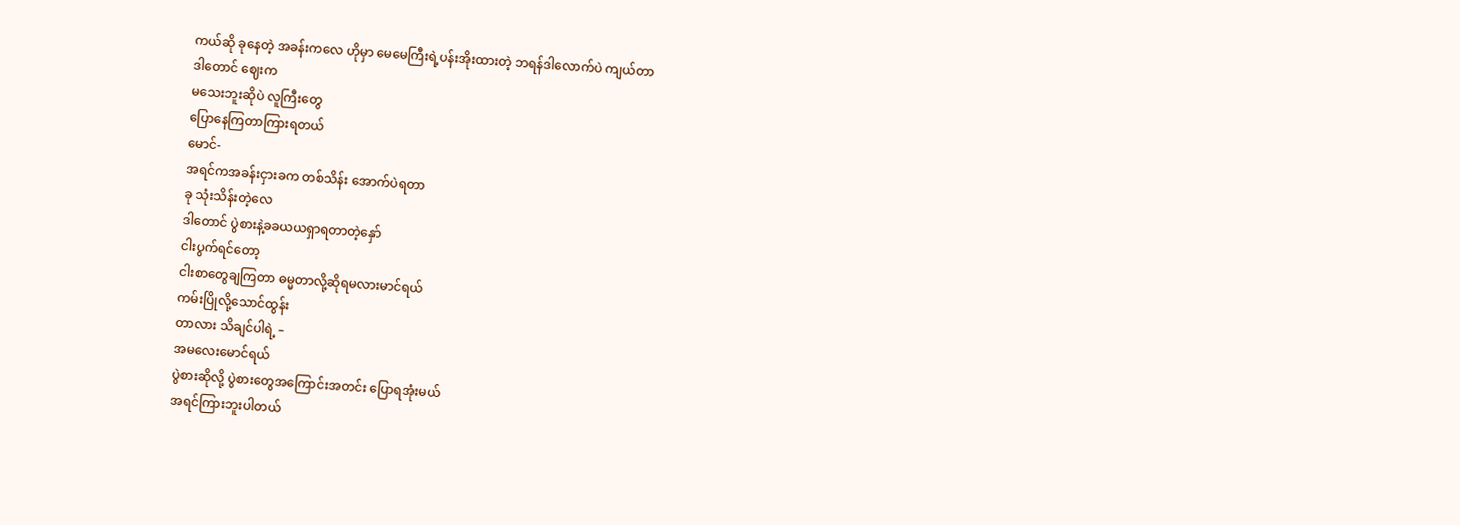ကယ်ဆို ခုနေတဲ့ အခန်းကလေ ဟိုမှာ မေမေကြီးရဲ့ပန်းအိုးထားတဲ့ ဘရန်ဒါလောက်ပဲ ကျယ်တာ
ဒါတောင် ဈေးက
မသေးဘူးဆိုပဲ လူကြီးတွေ
ပြောနေကြတာကြားရတယ်
မောင်-
အရင်ကအခန်းငှားခက တစ်သိန်း အောက်ပဲရတာ
ခု သုံးသိန်းတဲ့လေ
ဒါတောင် ပွဲစားနဲ့ခခယယရှာရတာတဲ့နှော်
ငါးပွက်ရင်တော့
ငါးစာတွေချကြတာ ဓမ္မတာလို့ဆိုရမလားမာင်ရယ်
ကမ်းပြိုလို့သောင်ထွန်း
တာလား သိချင်ပါရဲ့ –
အမလေးမောင်ရယ်
ပွဲစားဆိုလို့ ပွဲစားတွေအကြောင်းအတင်း ပြောရအုံးမယ်
အရင်ကြားဘူးပါတယ်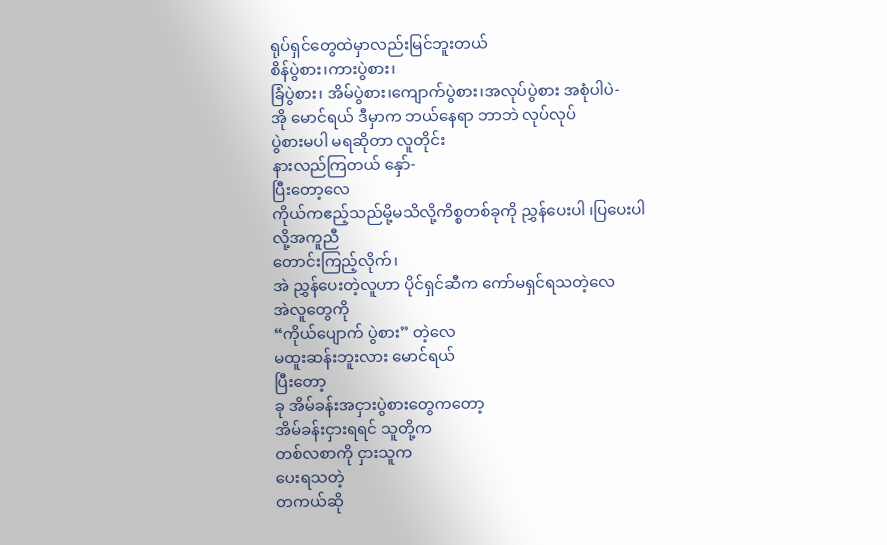ရုပ်ရှင်တွေထဲမှာလည်းမြင်ဘူးတယ်
စိန်ပွဲစား၊ကားပွဲစား၊
ခြံပွဲစား၊ အိမ်ပွဲစား၊ကျောက်ပွဲစား၊အလုပ်ပွဲစား အစုံပါပဲ-
အို မောင်ရယ် ဒီမှာက ဘယ်နေရာ ဘာဘဲ လုပ်လုပ်
ပွဲစားမပါ မရဆိုတာ လူတိုင်း
နားလည်ကြတယ် နှော်-
ပြီးတော့လေ
ကိုယ်ကဧည့်သည်မို့မသိလို့ကိစ္စတစ်ခုကို ညွှန်ပေးပါ ၊ပြပေးပါလို့အကူညီ
တောင်းကြည့်လိုက်၊
အဲ ညွှန်ပေးတဲ့လူဟာ ပိုင်ရှင်ဆီက ကော်မရှင်ရသတဲ့လေ
အဲလူတွေကို
“ကိုယ်ပျောက် ပွဲစား” တဲ့လေ
မထူးဆန်းဘူးလား မောင်ရယ်
ပြီးတော့
ခု အိမ်ခန်းအငှားပွဲစားတွေကတော့
အိမ်ခန်းငှားရရင် သူတို့က
တစ်လစာကို ငှားသူက
ပေးရသတဲ့
တကယ်ဆို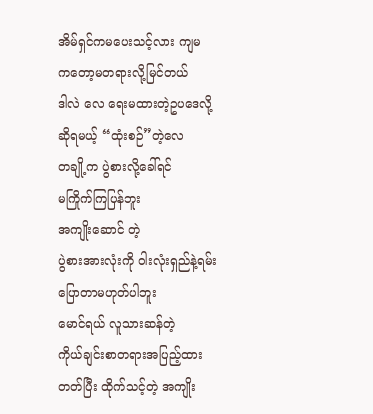အိမ်ရှင်ကမပေးသင့်လား ကျမ ကတော့မတရားလို့မြင်တယ်
ဒါလဲ လေ ရေးမထားတဲ့ဥပဒေလို့ဆိုရမယ့် “ထုံးစဉ်”တဲ့လေ
တချို့က ပွဲစားလို့ခေါ်ရင်
မကြိုက်ကြပြန်ဘူး
အကျိုးဆောင် တဲ့
ပွဲစားအားလုံးကို ဝါးလုံးရှည်နဲ့ရမ်းပြောတာမဟုတ်ပါဘူး
မောင်ရယ် လူသားဆန်တဲ့
ကိုယ်ချင်းစာတရားအပြည့်ထားတတ်ပြီး ထိုက်သင့်တဲ့ အကျိုး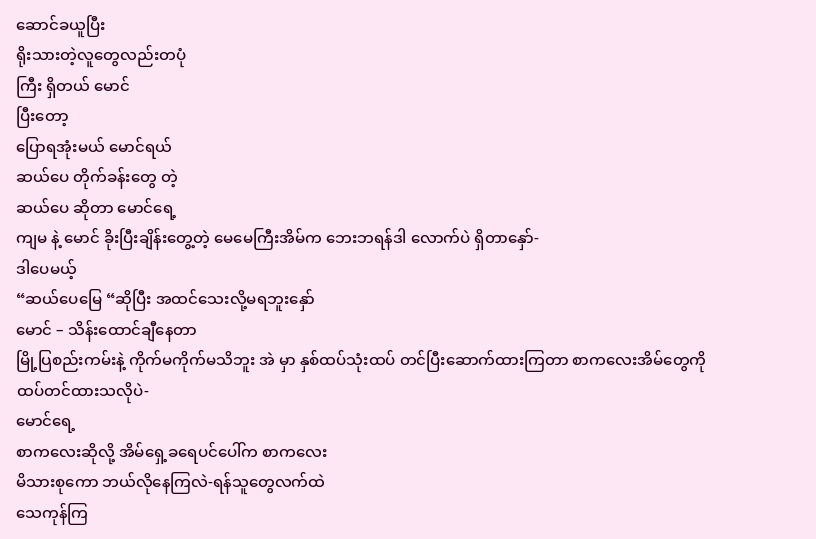ဆောင်ခယူပြီး
ရိုးသားတဲ့လူတွေလည်းတပုံ
ကြီး ရှိတယ် မောင်
ပြီးတော့
ပြောရအုံးမယ် မောင်ရယ်
ဆယ်ပေ တိုက်ခန်းတွေ တဲ့
ဆယ်ပေ ဆိုတာ မောင်ရေ့
ကျမ နဲ့ မောင် ခိုးပြီးချိန်းတွေ့တဲ့ မေမေကြီးအိမ်က ဘေးဘရန်ဒါ လောက်ပဲ ရှိတာနှော်-
ဒါပေမယ့်
“ဆယ်ပေမြေ “ဆိုပြီး အထင်သေးလို့မရဘူးနှော်
မောင် – သိန်းထောင်ချီနေတာ
မြို့ပြစည်းကမ်းနဲ့ ကိုက်မကိုက်မသိဘူး အဲ မှာ နှစ်ထပ်သုံးထပ် တင်ပြီးဆောက်ထားကြတာ စာကလေးအိမ်တွေကို
ထပ်တင်ထားသလိုပဲ-
မောင်ရေ့
စာကလေးဆိုလို့ အိမ်ရှေ့ခရေပင်ပေါ်က စာကလေး
မိသားစုကော ဘယ်လိုနေကြလဲ-ရန်သူတွေလက်ထဲ
သေကုန်ကြ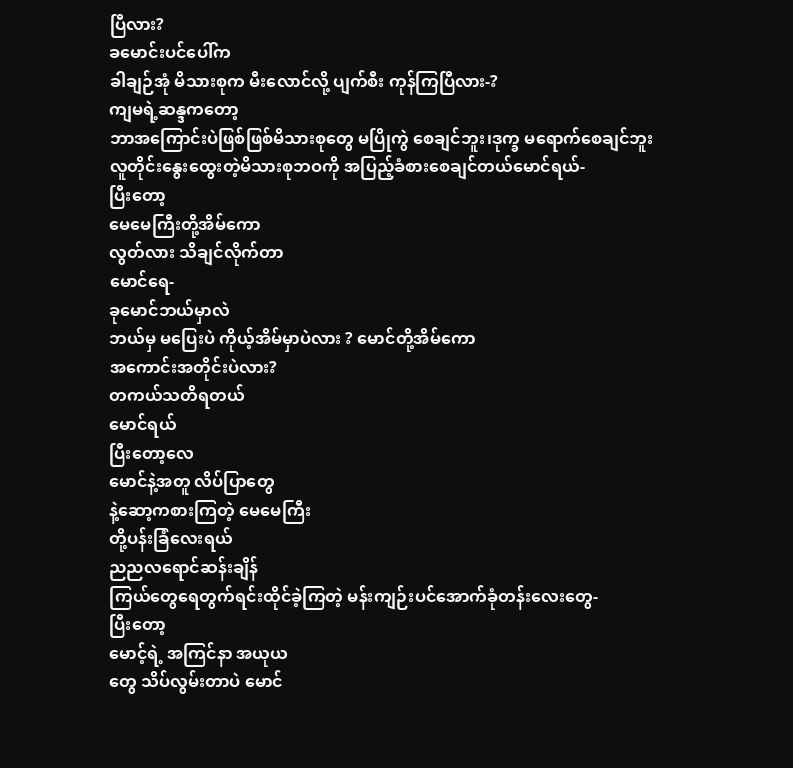ပြီလား?
ခမောင်းပင်ပေါ်က
ခါချဉ်အုံ မိသားစုက မီးလောင်လို့ ပျက်စီး ကုန်ကြပြီလား-?
ကျမရဲ့ဆန္ဒကတော့
ဘာအကြောင်းပဲဖြစ်ဖြစ်မိသားစုတွေ မပြိုကွဲ စေချင်ဘူး၊ဒုက္ခ မရောက်စေချင်ဘူး
လူတိုင်းနွေးထွေးတဲ့မိသားစုဘဝကို အပြည့်ခံစားစေချင်တယ်မောင်ရယ်-
ပြီးတော့
မေမေကြီးတို့အိမ်ကော
လွတ်လား သိချင်လိုက်တာ
မောင်ရေ-
ခုမောင်ဘယ်မှာလဲ
ဘယ်မှ မပြေးပဲ ကိုယ့်အိမ်မှာပဲလား ? မောင်တို့အိမ်ကော
အကောင်းအတိုင်းပဲလား?
တကယ်သတိရတယ်
မောင်ရယ်
ပြီးတော့လေ
မောင်နဲ့အတူ လိပ်ပြာတွေ
နဲ့ဆော့ကစားကြတဲ့ မေမေကြီး
တို့ပန်းခြံလေးရယ်
ညညလရောင်ဆန်းချိန်
ကြယ်တွေရေတွက်ရင်းထိုင်ခဲ့ကြတဲ့ မန်းကျဉ်းပင်အောက်ခုံတန်းလေးတွေ-
ပြီးတော့
မောင့်ရဲ့ အကြင်နာ အယုယ
တွေ သိပ်လွမ်းတာပဲ မောင်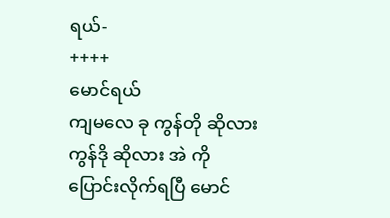ရယ်-
++++
မောင်ရယ်
ကျမလေ ခု ကွန်တို ဆိုလား
ကွန်ဒို ဆိုလား အဲ ကို
ပြောင်းလိုက်ရပြီ မောင်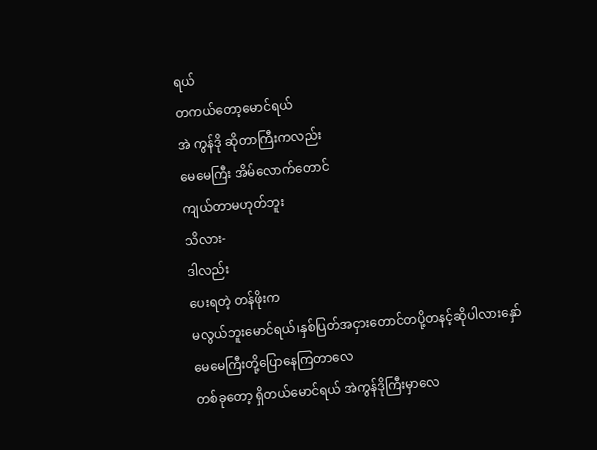ရယ်
တကယ်တော့မောင်ရယ်
အဲ ကွန်ဒို ဆိုတာကြီးကလည်း
မေမေကြီး အိမ်လောက်တောင်
ကျယ်တာမဟုတ်ဘူး
သိလား-
ဒါလည်း
ပေးရတဲ့ တန်ဖိုးက
မလွယ်ဘူးမောင်ရယ်၊နှစ်ပြတ်အငှားတောင်တပို့တနင့်ဆိုပါလားနှော်
မေမေကြီးတို့ပြောနေကြတာလေ
တစ်ခုတော့ ရှိတယ်မောင်ရယ် အဲကွန်ဒိုကြီးမှာလေ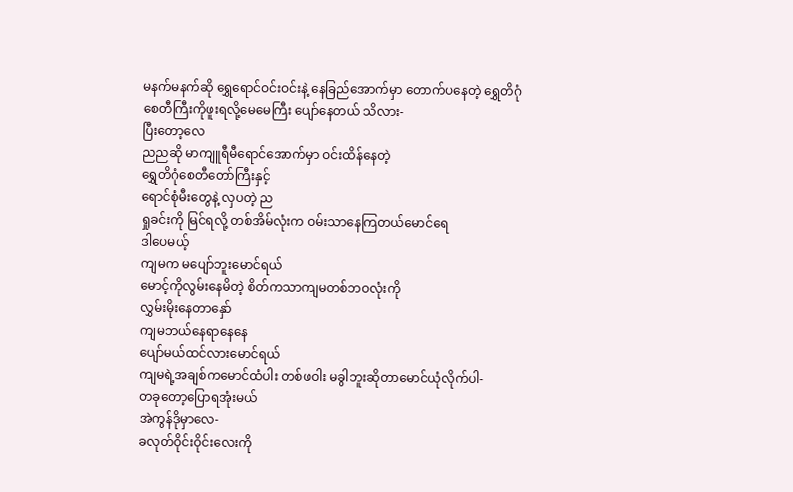မနက်မနက်ဆို ရွှေရောင်ဝင်းဝင်းနဲ့ နေခြည်အောက်မှာ တောက်ပနေတဲ့ ရွှေတိဂုံ စေတီကြီးကိုဖူးရလို့မေမေကြီး ပျော်နေတယ် သိလား-
ပြီးတော့လေ
ညညဆို မာကျူရီမီရောင်အောက်မှာ ဝင်းထိန်နေတဲ့
ရွှေတိဂုံစေတီတော်ကြီးနှင့်
ရောင်စုံမီးတွေနဲ့ လှပတဲ့ ည
ရှုခင်းကို မြင်ရလို့ တစ်အိမ်လုံးက ဝမ်းသာနေကြတယ်မောင်ရေ
ဒါပေမယ့်
ကျမက မပျော်ဘူးမောင်ရယ်
မောင့်ကိုလွမ်းနေမိတဲ့ စိတ်ကသာကျမတစ်ဘဝလုံးကို
လွှမ်းမိုးနေတာနှော်
ကျမဘယ်နေရာနေနေ
ပျော်မယ်ထင်လားမောင်ရယ်
ကျမရဲ့အချစ်ကမောင်ထံပါး တစ်ဖဝါး မခွါဘူးဆိုတာမောင်ယုံလိုက်ပါ-
တခုတော့ပြောရအုံးမယ်
အဲကွန်ဒိုမှာလေ-
ခလုတ်ဝိုင်းဝိုင်းလေးကို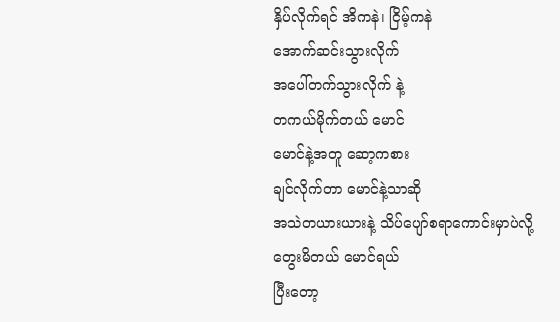နှိပ်လိုက်ရင် အိကနဲ၊ ငြိမ့်ကနဲ
အောက်ဆင်းသွားလိုက်
အပေါ်တက်သွားလိုက် နဲ့
တကယ်မိုက်တယ် မောင်
မောင်နဲ့အတူ ဆော့ကစား
ချင်လိုက်တာ မောင်နဲ့သာဆို
အသဲတယားယားနဲ့ သိပ်ပျော်စရာကောင်းမှာပဲလို့
တွေးမိတယ် မောင်ရယ်
ပြီးတော့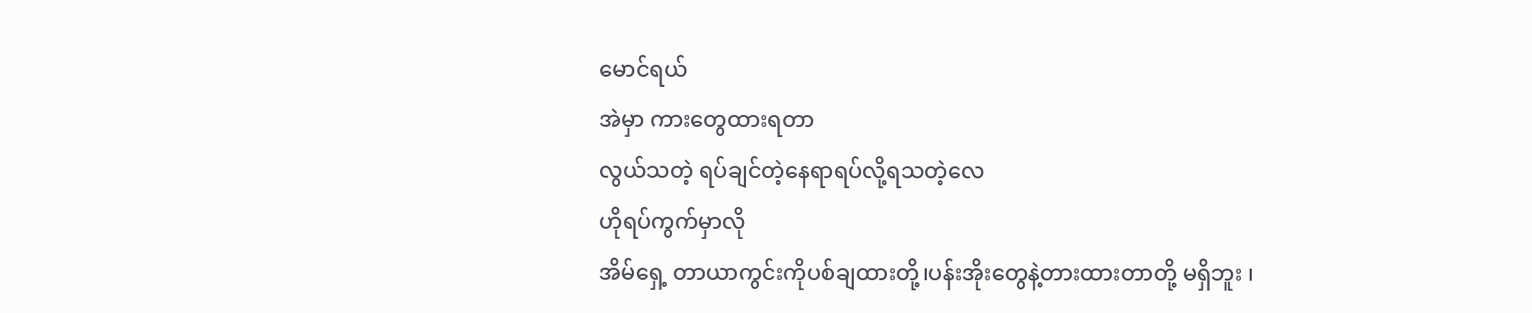မောင်ရယ်
အဲမှာ ကားတွေထားရတာ
လွယ်သတဲ့ ရပ်ချင်တဲ့နေရာရပ်လို့ရသတဲ့လေ
ဟိုရပ်ကွက်မှာလို
အိမ်ရှေ့ တာယာကွင်းကိုပစ်ချထားတို့၊ပန်းအိုးတွေနဲ့တားထားတာတို့ မရှိဘူး ၊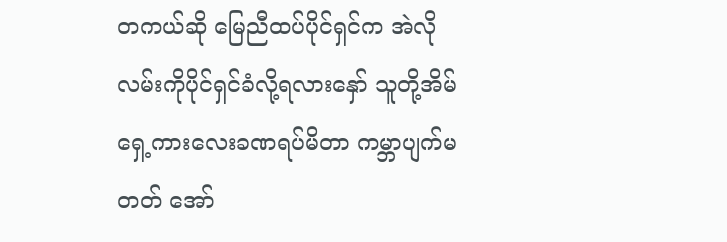တကယ်ဆို မြေညီထပ်ပိုင်ရှင်က အဲလို လမ်းကိုပိုင်ရှင်ခံလို့ရလားနှော် သူတို့အိမ်ရှေ့ကားလေးခဏရပ်မိတာ ကမ္ဘာပျက်မတတ် အော်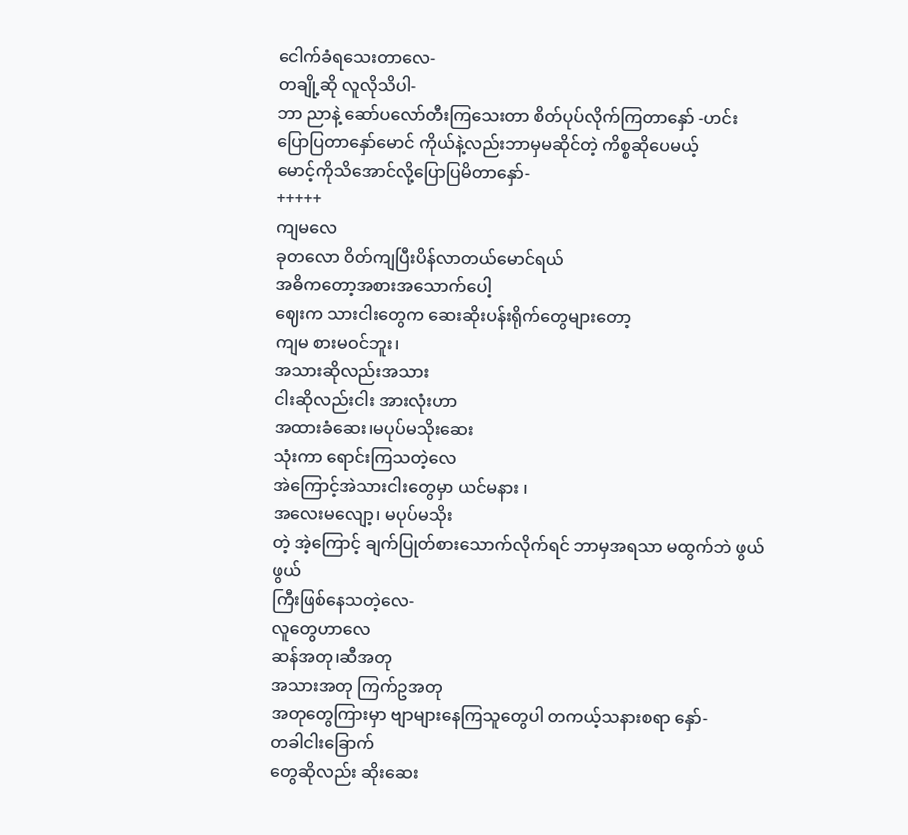ငေါက်ခံရသေးတာလေ-
တချို့ဆို လူလိုသိပါ-
ဘာ ညာနဲ့ ဆော်ပလော်တီးကြသေးတာ စိတ်ပုပ်လိုက်ကြတာနှော် -ဟင်း
ပြောပြတာနှော်မောင် ကိုယ်နဲ့လည်းဘာမှမဆိုင်တဲ့ ကိစ္စဆိုပေမယ့်
မောင့်ကိုသိအောင်လို့ပြောပြမိတာနှော်-
+++++
ကျမလေ
ခုတလော ဝိတ်ကျပြီးပိန်လာတယ်မောင်ရယ်
အဓိကတော့အစားအသောက်ပေါ့
ဈေးက သားငါးတွေက ဆေးဆိုးပန်းရိုက်တွေများတော့
ကျမ စားမဝင်ဘူး၊
အသားဆိုလည်းအသား
ငါးဆိုလည်းငါး အားလုံးဟာ
အထားခံဆေး၊မပုပ်မသိုးဆေး
သုံးကာ ရောင်းကြသတဲ့လေ
အဲကြောင့်အဲသားငါးတွေမှာ ယင်မနား ၊
အလေးမလျော့၊ မပုပ်မသိုး
တဲ့ အဲ့ကြောင့် ချက်ပြုတ်စားသောက်လိုက်ရင် ဘာမှအရသာ မထွက်ဘဲ ဖွယ်ဖွယ်
ကြီးဖြစ်နေသတဲ့လေ-
လူတွေဟာလေ
ဆန်အတု၊ဆီအတု
အသားအတု ကြက်ဥအတု
အတုတွေကြားမှာ ဗျာများနေကြသူတွေပါ တကယ့်သနားစရာ နှော်-
တခါငါးခြောက်
တွေဆိုလည်း ဆိုးဆေး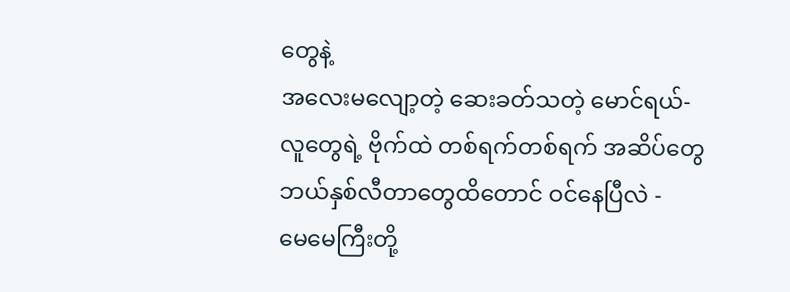တွေနဲ့
အလေးမလျော့တဲ့ ဆေးခတ်သတဲ့ မောင်ရယ်-
လူတွေရဲ့ ဗိုက်ထဲ တစ်ရက်တစ်ရက် အဆိပ်တွေဘယ်နှစ်လီတာတွေထိတောင် ဝင်နေပြီလဲ -
မေမေကြီးတို့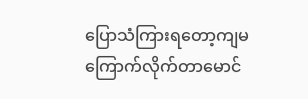ပြောသံကြားရတော့ကျမကြောက်လိုက်တာမောင်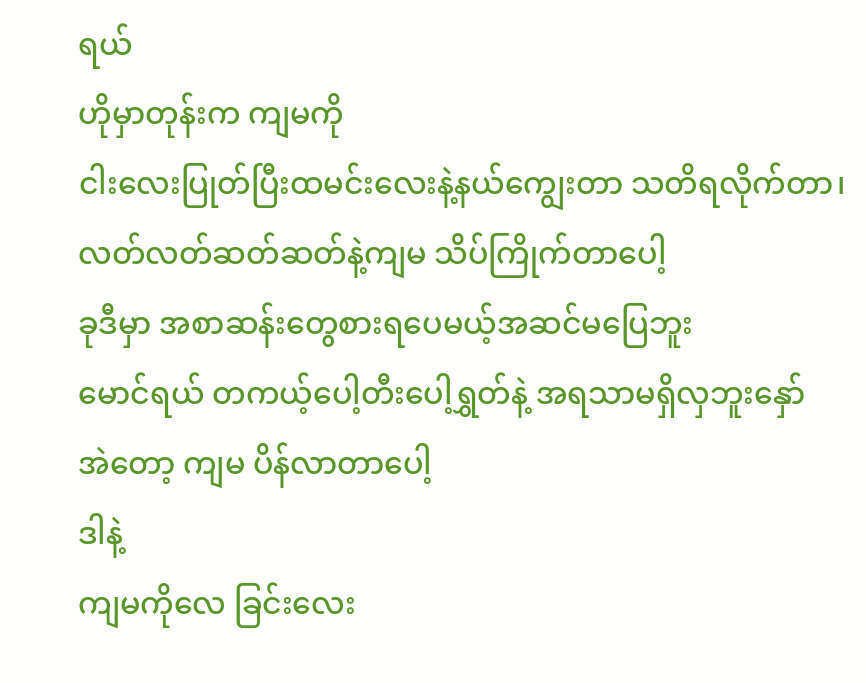ရယ်
ဟိုမှာတုန်းက ကျမကို
ငါးလေးပြုတ်ပြီးထမင်းလေးနဲ့နယ်ကျွေးတာ သတိရလိုက်တာ၊ လတ်လတ်ဆတ်ဆတ်နဲ့ကျမ သိပ်ကြိုက်တာပေါ့
ခုဒီမှာ အစာဆန်းတွေစားရပေမယ့်အဆင်မပြေဘူး
မောင်ရယ် တကယ့်ပေါ့တီးပေါ့ရွှတ်နဲ့ အရသာမရှိလှဘူးနှော်
အဲတော့ ကျမ ပိန်လာတာပေါ့
ဒါနဲ့
ကျမကိုလေ ခြင်းလေး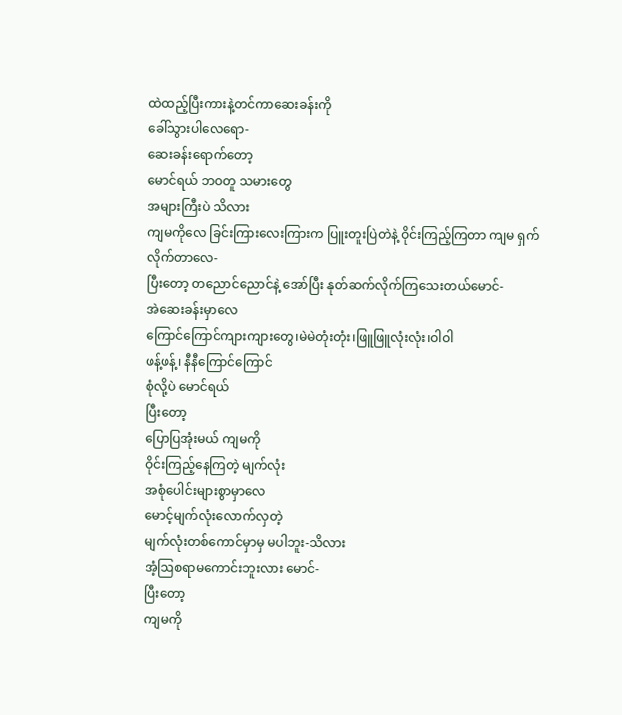ထဲထည့်ပြီးကားနဲ့တင်ကာဆေးခန်းကို
ခေါ်သွားပါလေရော-
ဆေးခန်းရောက်တော့
မောင်ရယ် ဘဝတူ သမားတွေ
အများကြီးပဲ သိလား
ကျမကိုလေ ခြင်းကြားလေးကြားက ပြူးတူးပြဲတဲနဲ့ ဝိုင်းကြည့်ကြတာ ကျမ ရှက်လိုက်တာလေ-
ပြီးတော့ တညောင်ညောင်နဲ့ အော်ပြီး နုတ်ဆက်လိုက်ကြသေးတယ်မောင်-
အဲဆေးခန်းမှာလေ
ကြောင်ကြောင်ကျားကျားတွေ၊မဲမဲတုံးတုံး၊ဖြူဖြူလုံးလုံး၊ဝါဝါ
ဖန့်ဖန့်၊ နီနီကြောင်ကြောင်
စုံလို့ပဲ မောင်ရယ်
ပြီးတော့
ပြောပြအုံးမယ် ကျမကို
ဝိုင်းကြည့်နေကြတဲ့ မျက်လုံး
အစုံပေါင်းများစွာမှာလေ
မောင့်မျက်လုံးလောက်လှတဲ့
မျက်လုံးတစ်ကောင်မှာမှ မပါဘူး-သိလား
အံ့ဩစရာမကောင်းဘူးလား မောင်-
ပြီးတော့
ကျမကို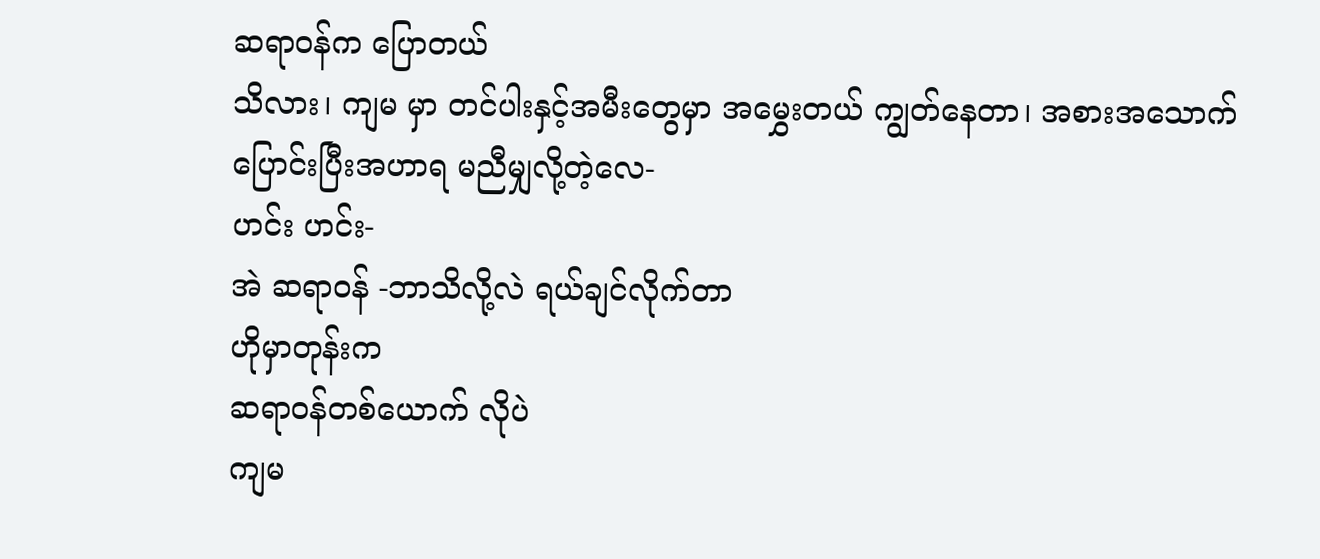ဆရာဝန်က ပြောတယ်
သိလား၊ ကျမ မှာ တင်ပါးနှင့်အမီးတွေမှာ အမွှေးတယ် ကျွတ်နေတာ၊ အစားအသောက်ပြောင်းပြီးအဟာရ မညီမျှလို့တဲ့လေ-
ဟင်း ဟင်း-
အဲ ဆရာဝန် -ဘာသိလို့လဲ ရယ်ချင်လိုက်တာ
ဟိုမှာတုန်းက
ဆရာဝန်တစ်ယောက် လိုပဲ
ကျမ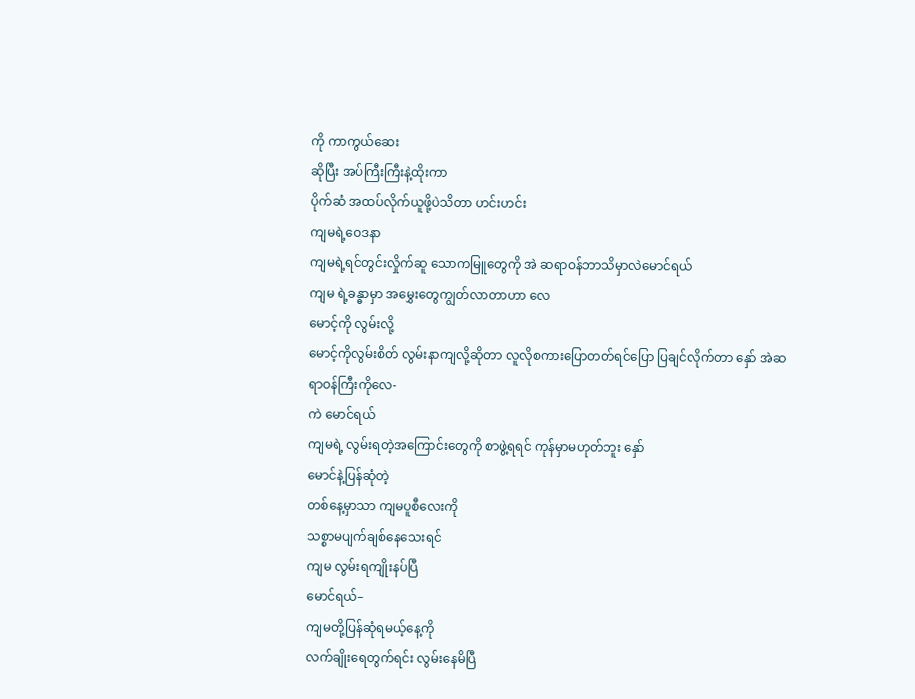ကို ကာကွယ်ဆေး
ဆိုပြီး အပ်ကြီးကြီးနဲ့ထိုးကာ
ပိုက်ဆံ အထပ်လိုက်ယူဖို့ပဲသိတာ ဟင်းဟင်း
ကျမရဲ့ဝေဒနာ
ကျမရဲ့ရင်တွင်းလှိုက်ဆူ သောကမြူတွေကို အဲ ဆရာဝန်ဘာသိမှာလဲမောင်ရယ်
ကျမ ရဲ့ခန္ဓာမှာ အမွှေးတွေကျွတ်လာတာဟာ လေ
မောင့်ကို လွမ်းလို့
မောင့်ကိုလွမ်းစိတ် လွမ်းနာကျလို့ဆိုတာ လူလိုစကားပြောတတ်ရင်ပြော ပြချင်လိုက်တာ နှော် အဲဆရာဝန်ကြီးကိုလေ-
ကဲ မောင်ရယ်
ကျမရဲ့ လွမ်းရတဲ့အကြောင်းတွေကို စာဖွဲ့ရရင် ကုန်မှာမဟုတ်ဘူး နှော်
မောင်နဲ့ပြန်ဆုံတဲ့
တစ်နေ့မှာသာ ကျမပူစီလေးကို
သစ္စာမပျက်ချစ်နေသေးရင်
ကျမ လွမ်းရကျိုးနပ်ပြီ
မောင်ရယ်–
ကျမတို့ပြန်ဆုံရမယ့်နေ့ကို
လက်ချိုးရေတွက်ရင်း လွမ်းနေမိပြီ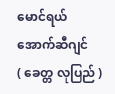မောင်ရယ်
အောက်ဆီဂျင်
( ခေတ္တ လုပြည် )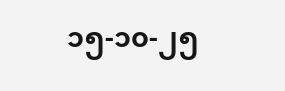၁၅-၁၀-၂၅